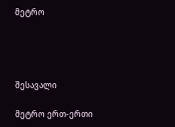მეტრო




შესავალი

მეტრო ერთ-ერთი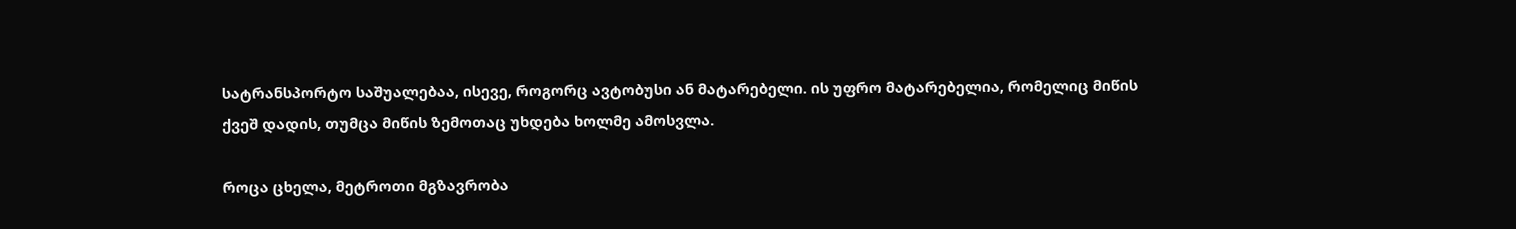სატრანსპორტო საშუალებაა, ისევე, როგორც ავტობუსი ან მატარებელი. ის უფრო მატარებელია, რომელიც მიწის ქვეშ დადის, თუმცა მიწის ზემოთაც უხდება ხოლმე ამოსვლა.

როცა ცხელა, მეტროთი მგზავრობა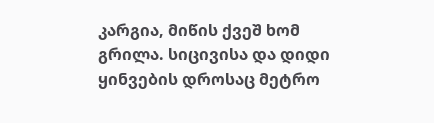კარგია, მიწის ქვეშ ხომ გრილა. სიცივისა და დიდი ყინვების დროსაც მეტრო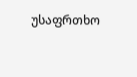უსაფრთხო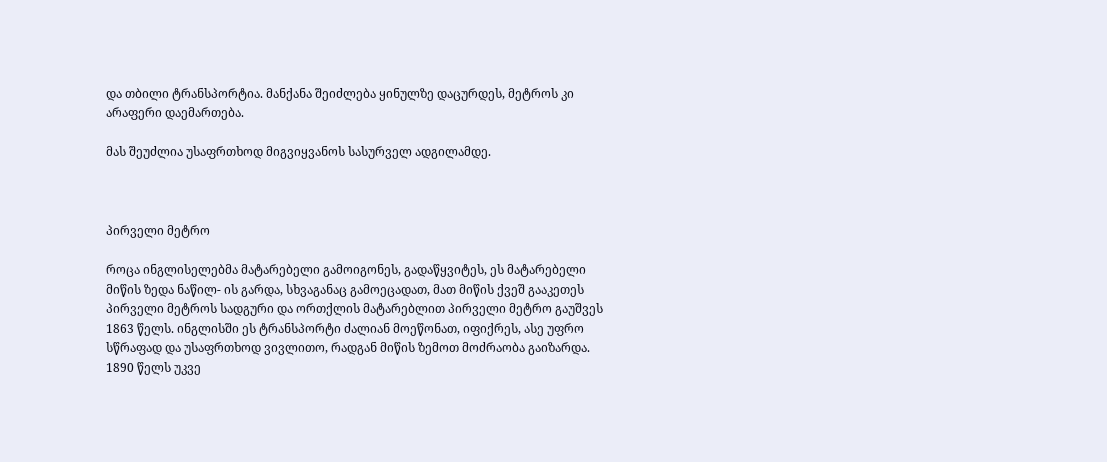და თბილი ტრანსპორტია. მანქანა შეიძლება ყინულზე დაცურდეს, მეტროს კი არაფერი დაემართება.

მას შეუძლია უსაფრთხოდ მიგვიყვანოს სასურველ ადგილამდე.



პირველი მეტრო

როცა ინგლისელებმა მატარებელი გამოიგონეს, გადაწყვიტეს, ეს მატარებელი მიწის ზედა ნაწილ- ის გარდა, სხვაგანაც გამოეცადათ, მათ მიწის ქვეშ გააკეთეს პირველი მეტროს სადგური და ორთქლის მატარებლით პირველი მეტრო გაუშვეს 1863 წელს. ინგლისში ეს ტრანსპორტი ძალიან მოეწონათ, იფიქრეს, ასე უფრო სწრაფად და უსაფრთხოდ ვივლითო, რადგან მიწის ზემოთ მოძრაობა გაიზარდა. 1890 წელს უკვე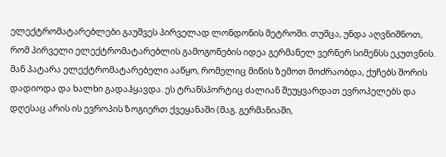ელექტრომატარებლები გაუშვეს პირველად ლონდონის მეტროში. თუმცა, უნდა აღვნიშნოთ, რომ პირველი ელექტრომატარებლის გამოგონების იდეა გერმანელ ვერნერ სიმენსს ეკუთვნის. მან პატარა ელექტრომატარებელი ააწყო, რომელიც მიწის ზემოთ მოძრაობდა, ქუჩებს შორის დადიოდა და ხალხი გადაჰყავდა. ეს ტრანსპორტიც ძალიან შეუყვარდათ ევროპელებს და დღესაც არის ის ევროპის ზოგიერთ ქვეყანაში (მაგ. გერმანიაში,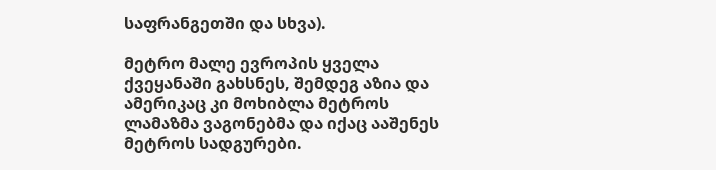საფრანგეთში და სხვა).

მეტრო მალე ევროპის ყველა ქვეყანაში გახსნეს, შემდეგ აზია და ამერიკაც კი მოხიბლა მეტროს ლამაზმა ვაგონებმა და იქაც ააშენეს მეტროს სადგურები.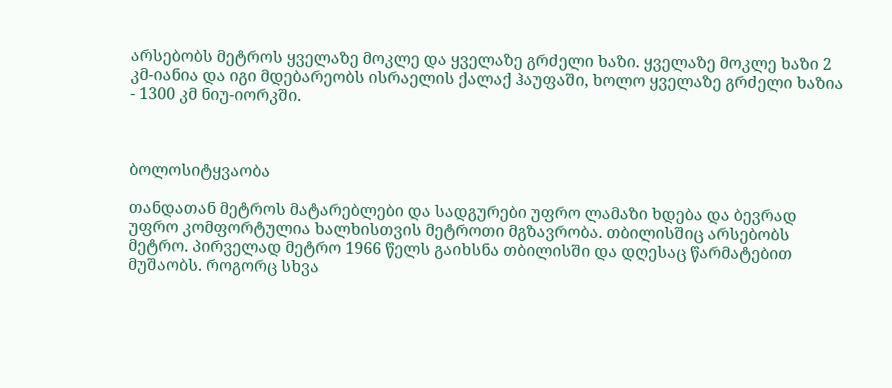არსებობს მეტროს ყველაზე მოკლე და ყველაზე გრძელი ხაზი. ყველაზე მოკლე ხაზი 2 კმ-იანია და იგი მდებარეობს ისრაელის ქალაქ ჰაუფაში, ხოლო ყველაზე გრძელი ხაზია - 1300 კმ ნიუ-იორკში.



ბოლოსიტყვაობა

თანდათან მეტროს მატარებლები და სადგურები უფრო ლამაზი ხდება და ბევრად უფრო კომფორტულია ხალხისთვის მეტროთი მგზავრობა. თბილისშიც არსებობს მეტრო. პირველად მეტრო 1966 წელს გაიხსნა თბილისში და დღესაც წარმატებით მუშაობს. როგორც სხვა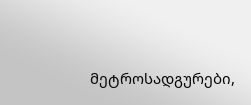მეტროსადგურები,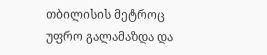თბილისის მეტროც უფრო გალამაზდა და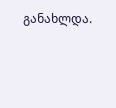განახლდა.